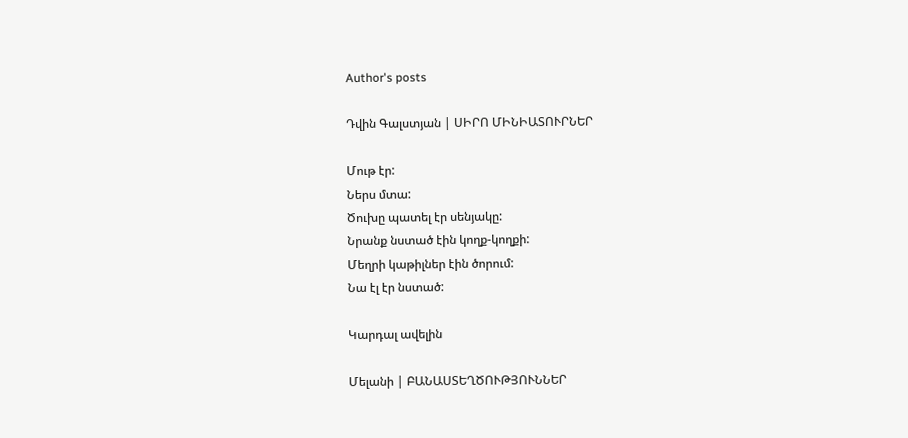Author's posts

Դվին Գալստյան | ՍԻՐՈ ՄԻՆԻԱՏՈՒՐՆԵՐ

Մութ էր:
Ներս մտա:
Ծուխը պատել էր սենյակը:
Նրանք նստած էին կողք-կողքի:
Մեղրի կաթիլներ էին ծորում:
Նա էլ էր նստած:

Կարդալ ավելին

Մելանի | ԲԱՆԱՍՏԵՂԾՈՒԹՅՈՒՆՆԵՐ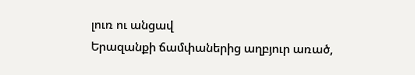լուռ ու անցավ
Երազանքի ճամփաներից աղբյուր առած,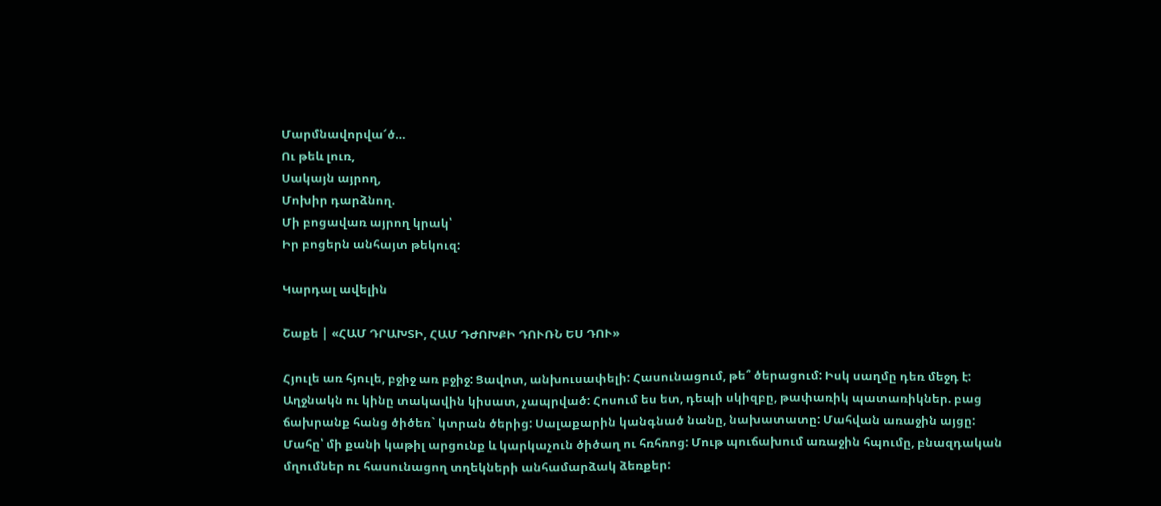Մարմնավորվա՜ծ…
Ու թեև լուռ,
Սակայն այրող,
Մոխիր դարձնող.
Մի բոցավառ այրող կրակ՝
Իր բոցերն անհայտ թեկուզ:

Կարդալ ավելին

Շաքե | «ՀԱՄ ԴՐԱԽՏԻ, ՀԱՄ ԴԺՈԽՔԻ ԴՈՒՌՆ ԵՍ ԴՈՒ»

Հյուլե առ հյուլե, բջիջ առ բջիջ: Ցավոտ, անխուսափելի: Հասունացում, թե՞ ծերացում: Իսկ սաղմը դեռ մեջդ է: Աղջնակն ու կինը տակավին կիսատ, չապրված: Հոսում ես ետ, դեպի սկիզբը, թափառիկ պատառիկներ. բաց ճախրանք հանց ծիծեռ` կտրան ծերից: Սալաքարին կանգնած նանը, նախատատը: Մահվան առաջին այցը: Մահը՝ մի քանի կաթիլ արցունք և կարկաչուն ծիծաղ ու հռհռոց: Մութ պուճախում առաջին հպումը, բնազդական մղումներ ու հասունացող տղեկների անհամարձակ ձեռքեր: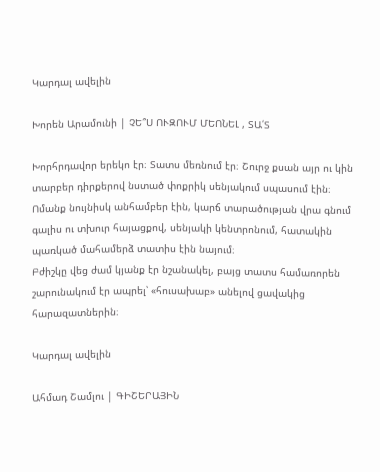Կարդալ ավելին

Խորեն Արամունի | ՉԵ՞Ս ՈՒԶՈՒՄ ՄԵՈՆԵԼ , ՏԱ՛Տ

Խորհրդավոր երեկո էր։ Տատս մեռնում էր։ Շուրջ քսան այր ու կին տարբեր դիրքերով նստած փոքրիկ սենյակում սպասում էին։ Ոմանք նույնիսկ անհամբեր էին, կարճ տարածության վրա գնում գալիս ու տխուր հայացքով, սենյակի կենտրոնում, հատակին պառկած մահամերձ տատիս էին նայում։
Բժիշկը վեց ժամ կյանք էր նշանակել, բայց տատս համառորեն շարունակում էր ապրել՝ «հուսախաբ» անելով ցավակից հարազատներին։

Կարդալ ավելին

Ահմադ Շամլու | ԳԻՇԵՐԱՅԻՆ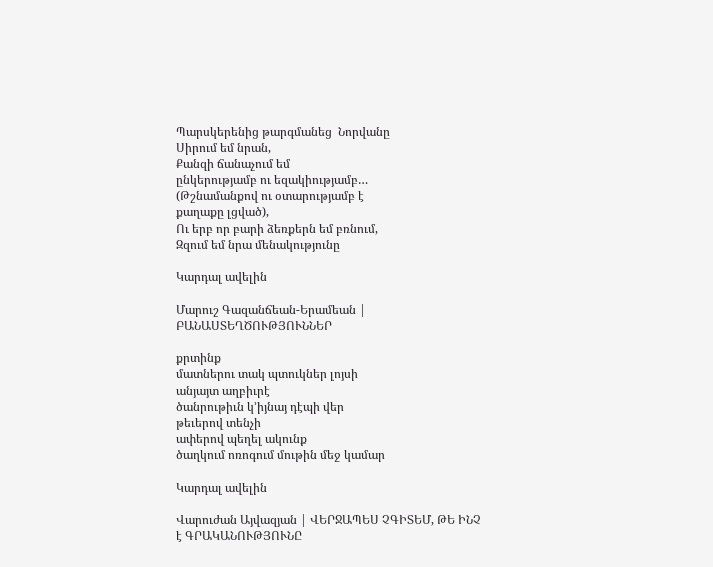Պարսկերենից թարգմանեց  Նորվանը
Սիրում եմ նրան,
Քանզի ճանաչում եմ
ընկերությամբ ու եզակիությամբ…
(Թշնամանքով ու օտարությամբ է
քաղաքը լցված),
Ու երբ որ բարի ձեռքերն եմ բռնում,
Զզում եմ նրա մենակությունը

Կարդալ ավելին

Մարուշ Գազանճեան-Երամեան | ԲԱՆԱՍՏԵՂԾՈՒԹՅՈՒՆՆԵՐ

քրտինք
մատներու տակ պտուկներ լոյսի
անյայտ աղբիւրէ
ծանրութիւն կ’իյնայ դէպի վեր
թեւերով տենչի
ափերով պեղել ակունք
ծաղկում ոռոգում մութին մեջ կամար

Կարդալ ավելին

Վարուժան Այվազյան | ՎԵՐՋԱՊԵՍ ՉԳԻՏԵՄ, ԹԵ ԻՆՉ է ԳՐԱԿԱՆՈՒԹՅՈՒՆԸ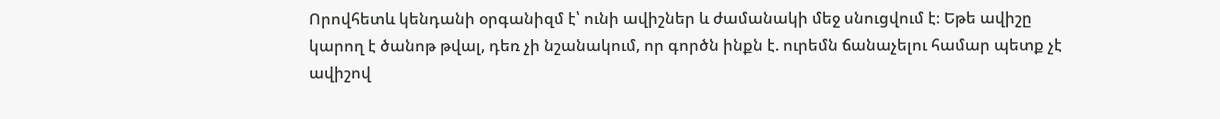Որովհետև կենդանի օրգանիզմ է՝ ունի ավիշներ և ժամանակի մեջ սնուցվում է։ Եթե ավիշը կարող է ծանոթ թվալ, դեռ չի նշանակում, որ գործն ինքն է. ուրեմն ճանաչելու համար պետք չէ ավիշով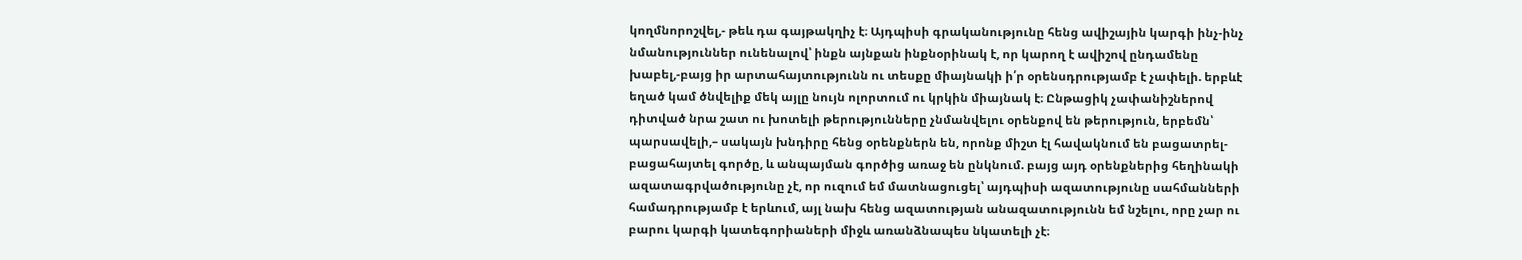կողմնորոշվել,- թեև դա գայթակղիչ է։ Այդպիսի գրականությունը հենց ավիշային կարգի ինչ-ինչ նմանություններ ունենալով՝ ինքն այնքան ինքնօրինակ է, որ կարող է ավիշով ընդամենը խաբել,-բայց իր արտահայտությունն ու տեսքը միայնակի ի՛ր օրենսդրությամբ է չափելի. երբևէ եղած կամ ծնվելիք մեկ այլը նույն ոլորտում ու կրկին միայնակ է։ Ընթացիկ չափանիշներով դիտված նրա շատ ու խոտելի թերությունները չնմանվելու օրենքով են թերություն, երբեմն՝ պարսավելի,– սակայն խնդիրը հենց օրենքներն են, որոնք միշտ էլ հավակնում են բացատրել-բացահայտել գործը, և անպայման գործից առաջ են ընկնում. բայց այդ օրենքներից հեղինակի ազատագրվածությունը չէ, որ ուզում եմ մատնացուցել՝ այդպիսի ազատությունը սահմանների համադրությամբ է երևում, այլ նախ հենց ազատության անազատությունն եմ նշելու, որը չար ու բարու կարգի կատեգորիաների միջև առանձնապես նկատելի չէ։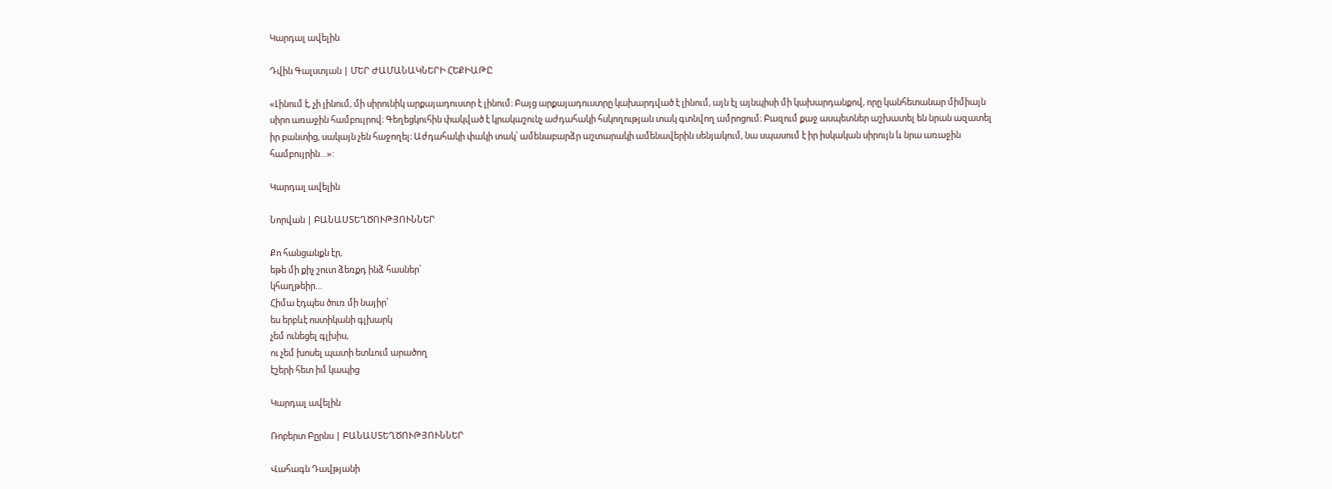Կարդալ ավելին

Դվին Գալստյան | ՄԵՐ ԺԱՄԱՆԱԿՆԵՐԻ ՀԵՔԻԱԹԸ

«Լինում է, չի լինում, մի սիրունիկ արքայադուստր է լինում։ Բայց արքայադուստրը կախարդված է լինում, այն էլ այնպիսի մի կախարդանքով, որը կանհետանար միմիայն սիրո առաջին համբույրով։ Գեղեցկուհին փակված է կրակաշունչ աժդահակի հսկողության տակ գտնվող ամրոցում։ Բազում քաջ ասպետներ աշխատել են նրան ազատել իր բանտից, սակայն չեն հաջողել։ Աժդահակի փակի տակ՝ ամենաբարձր աշտարակի ամենավերին սենյակում, նա սպասում է իր իսկական սիրույն և նրա առաջին համբույրին…»:

Կարդալ ավելին

Նորվան | ԲԱՆԱՍՏԵՂԾՈՒԹՅՈՒՆՆԵՐ

Քո հանցանքն էր,
եթե մի քիչ շուտ ձեռքդ ինձ հասներ՝
կհաղթեիր…
Հիմա էդպես ծուռ մի նայիր՝
ես երբևէ ոստիկանի գլխարկ
չեմ ունեցել գլխիս,
ու չեմ խոսել պատի ետևում արածող
էշերի հետ իմ կապից

Կարդալ ավելին

Ռոբերտ Բըրնս | ԲԱՆԱՍՏԵՂԾՈՒԹՅՈՒՆՆԵՐ

Վահագն Դավթյանի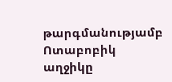թարգմանությամբ
Ոտաբոբիկ աղջիկը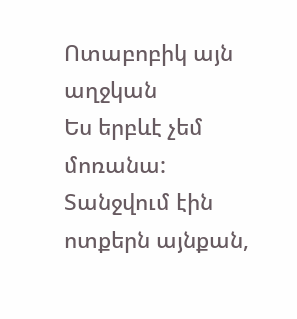Ոտաբոբիկ այն աղջկան
Ես երբևէ չեմ մոռանա:
Տանջվում էին ոտքերն այնքան,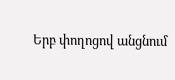Երբ փողոցով անցնում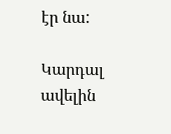էր նա:

Կարդալ ավելին